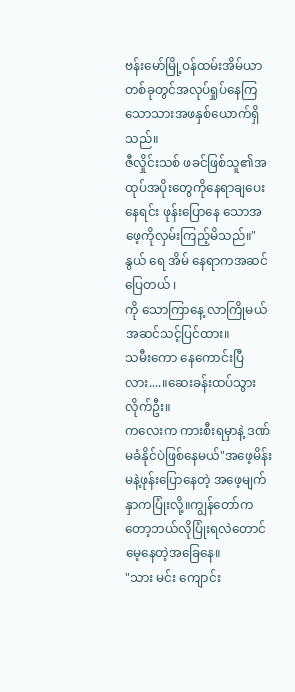ဗန်းမော်မြို့ဝန်ထမ်းအိမ်ယာတစ်ခုတွင်အလုပ်ရှုပ်နေကြသောသားအဖနှစ်ယောက်ရှိသည်။
ဇီလှိုင်းသစ် ဖခင်ဖြစ်သူ၏အထုပ်အပိုးတွေကိုနေရာချပေးနေရင်း ဖုန်းပြောနေ သောအဖေ့ကိုလှမ်းကြည့်မိသည်။"နွယ် ရေ အိမ် နေရာကအဆင်ပြေတယ် ၊
ကို သောကြာနေ့ လာကြိုမယ် အဆင်သင့်ပြင်ထား။
သမီးကော နေကောင်းပြီလား....။ဆေးခန်းထပ်သွားလိုက်ဦး။
ကလေးက ကားစီးရမှာနဲ့ ဒဏ်မခံနိုင်ပဲဖြစ်နေမယ်"အဖေ့မိန်းမနဲ့ဖုန်းပြောနေတဲ့ အဖေ့မျက်နှာကပြုံးလို့။ကျွန်တော်ကတော့ဘယ်လိုပြုံးရလဲတောင်မေ့နေတဲ့အခြေနေ။
"သား မင်း ကျောင်း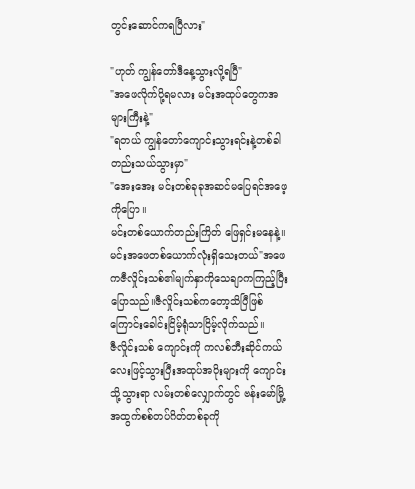တွင်းဆောင်ကရပြီလား"

"ဟုတ် ကျွန်တော်ဒီနေ့သွားလို့ရပြီ"
"အဖေလိုက်ပို့ရမလား မင်းအထုပ်တွေကအများကြီးနဲ့"
"ရတယ် ကျွန်တော်ကျောင်းသွားရင်းနဲ့တစ်ခါတည်းသယ်သွားမှာ"
"အေးအေး မင်းတစ်ခုခုအဆင်မပြေရင်အဖေ့ကိုပြော။
မင်းတစ်ယောက်တည်းကြိတ် ဖြေရှင်းမနေနဲ့။ မင်းအဖေတစ်ယောက်လုံးရှိသေးတယ်"အဖေကဇီလှိုင်းသစ်၏မျက်နှာကိုသေချာကကြည့်ပြီးပြောသည်။ဇီလှိုင်းသစ်ကတော့သိပြီဖြစ်ကြောင်းခေါင်းငြိမ့်ရုံသာငြိမ့်လိုက်သည်။
ဇီလှိုင်းသစ် ကျောင်းကို ကလစ်ဘီးဆိုင်ကယ်လေးဖြင့်သွားပြီးအထုပ်အပိုးများကို ကျောင်းသို့သွားရာ လမ်းတစ်လျှောက်တွင် ဗန်းမော်မြို့အထွက်စစ်တပ်ဂိတ်တစ်ခုကို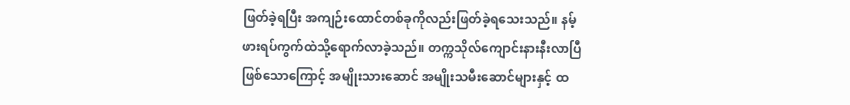ဖြတ်ခဲ့ရပြီး အကျဉ်းထောင်တစ်ခုကိုလည်းဖြတ်ခဲ့ရသေးသည်။ နမ့်ဖားရပ်ကွက်ထဲသို့ရောက်လာခဲ့သည်။ တက္ကသိုလ်ကျောင်းနားနီးလာပြီဖြစ်သောကြောင့် အမျိုးသားဆောင် အမျိုးသမီးဆောင်များနှင့် ထ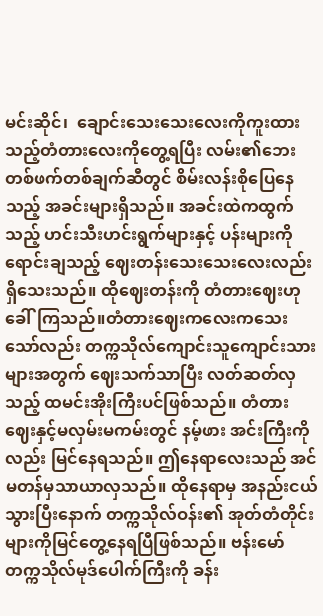မင်းဆိုင်၊  ချောင်းသေးသေးလေးကိုကူးထားသည့်တံတားလေးကိုတွေ့ရပြီး လမ်း၏ဘေးတစ်ဖက်တစ်ချက်ဆီတွင် စိမ်းလန်းစိုပြေနေသည့် အခင်းများရှိသည်။ အခင်းထဲကထွက်သည့် ဟင်းသီးဟင်းရွက်များနှင့် ပန်းများကိုရောင်းချသည့် ဈေးတန်းသေးသေးလေးလည်းရှိသေးသည်။ ထိုဈေးတန်းကို တံတားဈေးဟုခေါ်ကြသည်။တံတားဈေးကလေးကသေးသော်လည်း တက္ကသိုလ်ကျောင်းသူကျောင်းသားများအတွက် ဈေးသက်သာပြီး လတ်ဆတ်လှသည့် ထမင်းအိုးကြီးပင်ဖြစ်သည်။ တံတားဈေးနှင့်မလှမ်းမကမ်းတွင် နမ့်ဖား အင်းကြီးကိုလည်း မြင်နေရသည်။ ဤနေရာလေးသည် အင်မတန်မှသာယာလှသည်။ ထိုနေရာမှ အနည်းငယ်သွားပြီးနောက် တက္ကသိုလ်ဝန်း၏ အုတ်တံတိုင်းများကိုမြင်တွေ့နေရပြီဖြစ်သည်။ ဗန်းမော်တက္ကသိုလ်မုဒ်ပေါက်ကြီးကို ခန်း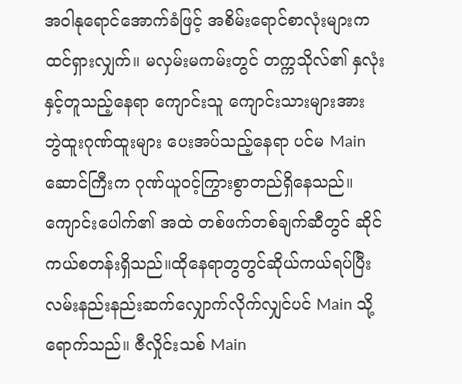အဝါနုရောင်အောက်ခံဖြင့် အစိမ်းရောင်စာလုံးများက ထင်ရှားလျှက်။ မလှမ်းမကမ်းတွင် တက္ကသိုလ်၏ နှလုံးနှင့်တူသည့်နေရာ ကျောင်းသူ ကျောင်းသားများအား ဘွဲထူးဂုဏ်ထူးများ ပေးအပ်သည့်နေရာ ပင်မ Main ဆောင်ကြီးက ဂုဏ်ယူဝင့်ကြွားစွာတည်ရှိနေသည်။ ကျောင်းပေါက်၏ အထဲ တစ်ဖက်တစ်ချက်ဆီတွင် ဆိုင်ကယ်စတန်းရှိသည်။ထိုနေရာတွတွင်ဆိုယ်ကယ်ရပ်ပြီး လမ်းနည်းနည်းဆက်လျှောက်လိုက်လျှင်ပင် Main သို့ရောက်သည်။ ဇီလှိုင်းသစ် Main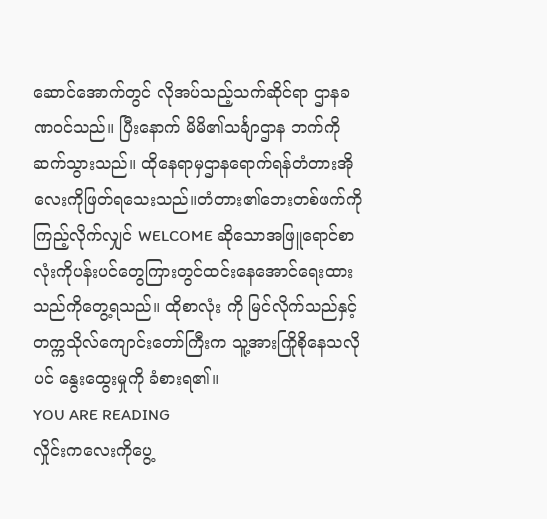ဆောင်အောက်တွင် လိုအပ်သည့်သက်ဆိုင်ရာ ဌာနခဏဝင်သည်။ ပြီးနောက် မိမိ၏သင်္ချာဌာန ဘက်ကိုဆက်သွားသည်။ ထိုနေရာမှဌာနရောက်ရန်တံတားအိုလေးကိုဖြတ်ရသေးသည်။တံတား၏ဘေးတစ်ဖက်ကိုကြည့်လိုက်လျှင် WELCOME ဆိုသောအဖြူရောင်စာလုံးကိုပန်းပင်တွေကြားတွင်ထင်းနေအောင်ရေးထားသည်ကိုတွေ့ရသည်။ ထိုစာလုံး ကို မြင်လိုက်သည်နှင့် တက္ကသိုလ်ကျောင်းတော်ကြီးက သူ့အားကြိုစိုနေသလိုပင် နွေးထွေးမှုကို ခံစားရ၏။
YOU ARE READING
လှိုင်းကလေးကိုပွေ့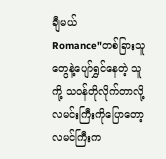ချီမယ်
Romance"တစ်ခြားသူတွေနဲ့ပျော်ရွှင်နေတဲ့ သူကို့ သဝန်တိုလိုက်တာလို့ လမင်းကြီးကိုပြောတော့ လမင်ကြီးက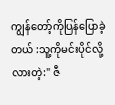ကျွန်တော့်ကိုပြန်ပြောခဲ့တယ် :သူ့ကိုမင်းပိုင်လို့လားတဲ့:" ဇီ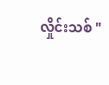လှိုင်းသစ် "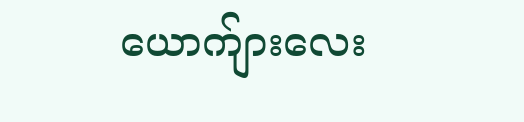ယောက်ျားလေး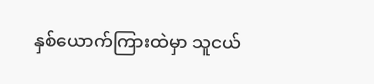နှစ်ယောက်ကြားထဲမှာ သူငယ်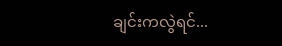ချင်းကလွဲရင်...